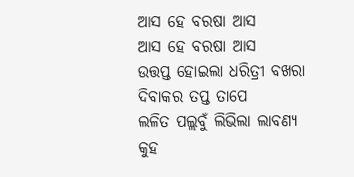ଆସ ହେ ବରଷା ଆସ
ଆସ ହେ ବରଷା ଆସ
ଉତ୍ତପ୍ତ ହୋଇଲା ଧରିତ୍ରୀ ବଖରା
ଦିବାକର ତପ୍ତ ତାପେ
ଲଳିତ ପଲ୍ଲବୁଁ ଲିଭିଲା ଲାବଣ୍ୟ
କୁହ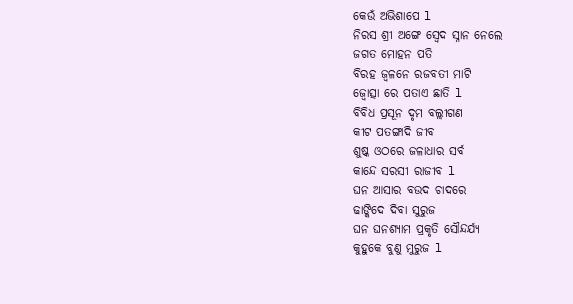କେଉଁ ଅଭିଶାପେ l
ନିରସ ଶ୍ରୀ ଅଙ୍ଗେ ସ୍ୱେଦ ସ୍ନାନ ନେଲେ
ଜଗତ ମୋହନ ପତି
ବିରହ ଜ୍ୱଳନେ ରଜବତୀ ମାଟି
ଜ୍ୱୋତ୍ସା ରେ ପତାଏ ଛାତି l
ବିବିଧ ପ୍ରସୂନ ଦୃମ ବଲ୍ଲୀଗଣ
କୀଟ ପତଙ୍ଗାଦି ଜୀବ
ଶୁଷ୍କ ଓଠରେ ଜଳାଧାର ସର୍ବ
କାନ୍ଦେ ସରସୀ ରାଜୀବ l
ଘନ ଆସାର ବଉଦ ଚାଦରେ
ଢାଙ୍କିଦେ ଦିବା ସୁରୁଜ
ଘନ ଘନଶ୍ୟାମ ପ୍ରକୃତି ସୌନ୍ଦର୍ଯ୍ୟ
କୁହୁକେ ବୁଣୁ ମୁରୁଜ l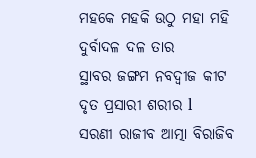ମହକେ ମହକି ଉଠୁ ମହା ମହି
ଦୁର୍ବାଦଳ ଦଳ ତାର
ସ୍ଥାବର ଜଙ୍ଗମ ନବଦ୍ୱୀଜ କୀଟ
ଦୃତ ପ୍ରସାରୀ ଶରୀର l
ସରଣୀ ରାଜୀବ ଆତ୍ମା ବିରାଜିବ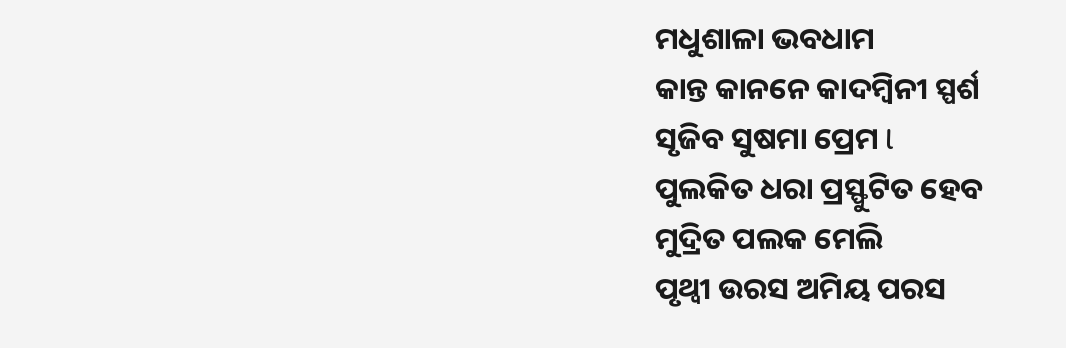ମଧୁଶାଳା ଭବଧାମ
କାନ୍ତ କାନନେ କାଦମ୍ବିନୀ ସ୍ପର୍ଶ
ସୃଜିବ ସୁଷମା ପ୍ରେମ l
ପୁଲକିତ ଧରା ପ୍ରସ୍ଫୁଟିତ ହେବ
ମୁଦ୍ରିତ ପଲକ ମେଲି
ପୃଥ୍ବୀ ଉରସ ଅମିୟ ପରସ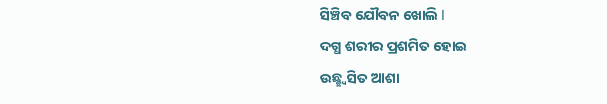ସିଞ୍ଚିବ ଯୌବନ ଖୋଲି l
ଦଗ୍ଧ ଶରୀର ପ୍ରଶମିତ ହୋଇ
ଉଛ୍ଛ୍ୱସିତ ଆଶା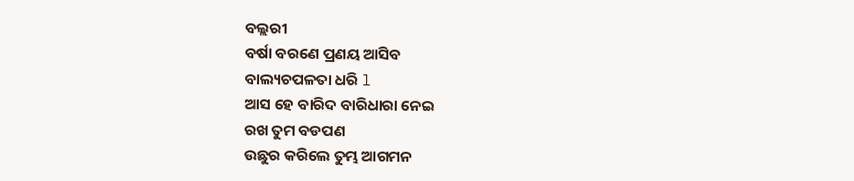ବଲ୍ଲରୀ
ବର୍ଷା ବରଣେ ପ୍ରଣୟ ଆସିବ
ବାଲ୍ୟଚପଳତା ଧରି l
ଆସ ହେ ବାରିଦ ବାରିଧାରା ନେଇ
ରଖ ତୁମ ବଡପଣ
ଉଛୁର କରିଲେ ତୁମ୍ଭ ଆଗମନ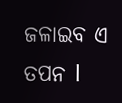ଜଳାଇବ ଏ ତପନ l